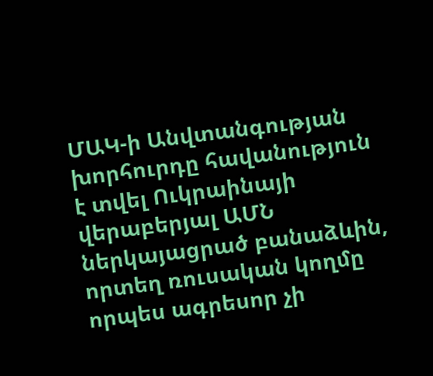ՄԱԿ-ի Անվտանգության խորհուրդը հավանություն է տվել Ուկրաինայի վերաբերյալ ԱՄՆ ներկայացրած բանաձևին, որտեղ ռուսական կողմը որպես ագրեսոր չի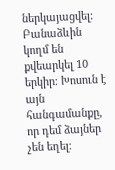ներկայացվել: Բանաձևին կողմ են քվեարկել 10 երկիր։ Խոսուն է այն հանգամանքը, որ դեմ ձայներ չեն եղել։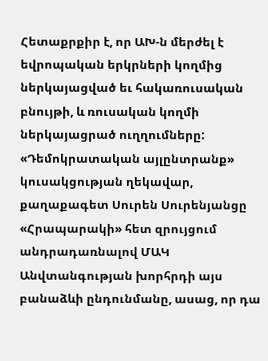Հետաքրքիր է, որ ԱԽ-ն մերժել է եվրոպական երկրների կողմից ներկայացված եւ հակառուսական բնույթի, և ռուսական կողմի ներկայացրած ուղղումները:
«Դեմոկրատական այլընտրանք» կուսակցության ղեկավար, քաղաքագետ Սուրեն Սուրենյանցը «Հրապարակի» հետ զրույցում անդրադառնալով ՄԱԿ Անվտանգության խորհրդի այս բանաձևի ընդունմանը, ասաց, որ դա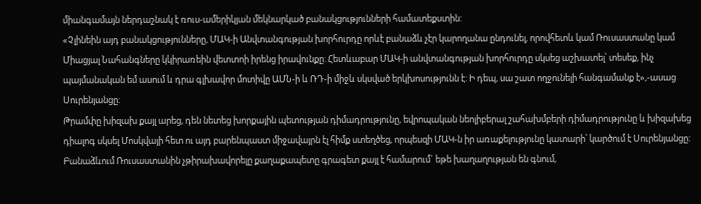միանգամայն ներդաշնակ է ռուս-ամերիկյան մեկնարկած բանակցությունների համատեքստին:
«Չլինեին այդ բանակցությունները, ՄԱԿ-ի Անվտանգության խորհուրդը որևէ բանաձև չէր կարողանա ընդունել, որովհետև կամ Ռուսաստանը կամ Միացյալ Նահանգները կկիրառեին վետտոի իրենց իրավունքը: Հետևաբար ՄԱԿ-ի անվտանգության խորհուրդը սկսեց աշխատել՝ տեսեք, ինչ պայմանական եմ ասում և դրա գլխավոր մոտիվը ԱՄՆ-ի և ՌԴ-ի միջև սկսված երկխոսությունն է: Ի դեպ, սա շատ ողջունելի հանգամանք է»,-ասաց Սուրենյանցը:
Թրամփը խիզախ քայլ արեց, դեն նետեց խորքային պետության դիմադրությունը, եվրոպական նեոլիբերալ շահախմբերի դիմադրությունը և խիզախեց դիալոգ սկսել Մոսկվայի հետ ու այդ բարենպաստ միջավայրն էլ հիմք ստեղծեց, որպեսզի ՄԱԿ-ն իր առաքելությունը կատարի՝ կարծում է Սուրենյանցը: Բանաձևում Ռուսաստանին չթիրախավորելը քաղաքապետը գրագետ քայլ է համարում` եթե խաղաղության են գնում,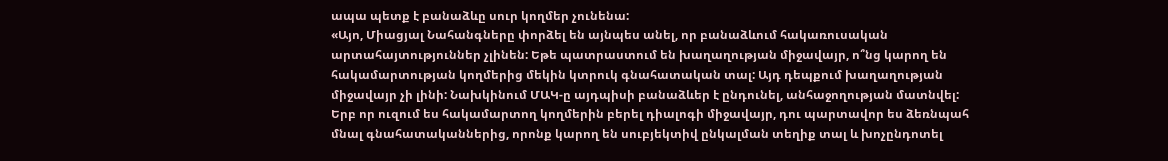ապա պետք է բանաձևը սուր կողմեր չունենա:
«Այո, Միացյալ Նահանգները փորձել են այնպես անել, որ բանաձևում հակառուսական արտահայտություններ չլինեն: Եթե պատրաստում են խաղաղության միջավայր, ո՞նց կարող են հակամարտության կողմերից մեկին կտրուկ գնահատական տալ: Այդ դեպքում խաղաղության միջավայր չի լինի: Նախկինում ՄԱԿ-ը այդպիսի բանաձևեր է ընդունել, անհաջողության մատնվել: Երբ որ ուզում ես հակամարտող կողմերին բերել դիալոգի միջավայր, դու պարտավոր ես ձեռնպահ մնալ գնահատականներից, որոնք կարող են սուբյեկտիվ ընկալման տեղիք տալ և խոչընդոտել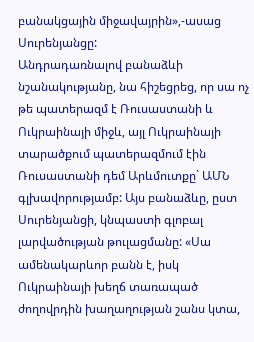բանակցային միջավայրին»,-ասաց Սուրենյանցը:
Անդրադառնալով բանաձևի նշանակությանը, նա հիշեցրեց, որ սա ոչ թե պատերազմ է Ռուսաստանի և Ուկրաինայի միջև, այլ Ուկրաինայի տարածքում պատերազմում էին Ռուսաստանի դեմ Արևմուտքը` ԱՄՆ գլխավորությամբ: Այս բանաձևը, ըստ Սուրենյանցի, կնպաստի գլոբալ լարվածության թուլացմանը: «Սա ամենակարևոր բանն է, իսկ Ուկրաինայի խեղճ տառապած ժողովրդին խաղաղության շանս կտա,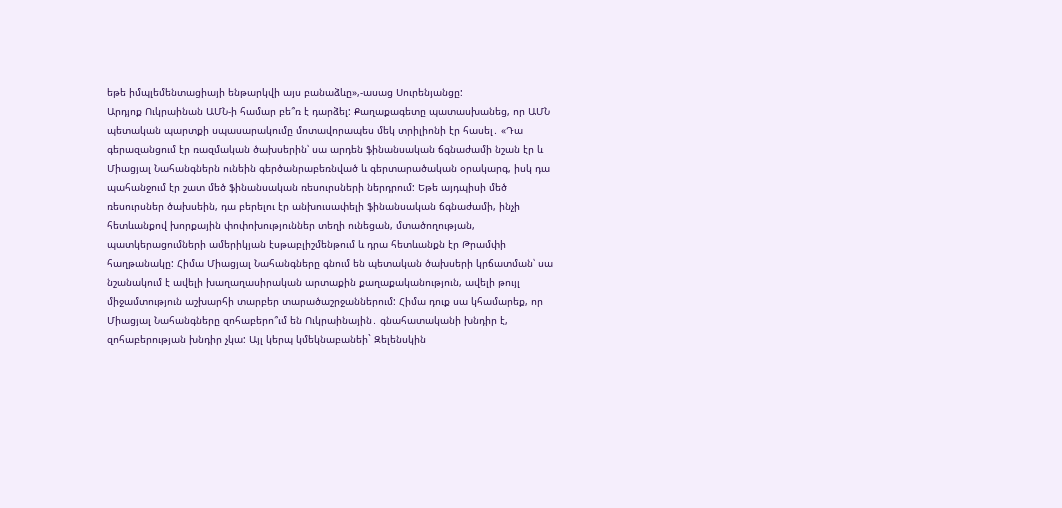եթե իմպլեմենտացիայի ենթարկվի այս բանաձևը»,-ասաց Սուրենյանցը:
Արդյոք Ուկրաինան ԱՄՆ-ի համար բե՞ռ է դարձել: Քաղաքագետը պատասխանեց, որ ԱՄՆ պետական պարտքի սպասարակումը մոտավորապես մեկ տրիլիոնի էր հասել․ «Դա գերազանցում էր ռազմական ծախսերին՝ սա արդեն ֆինանսական ճգնաժամի նշան էր և Միացյալ Նահանգներն ունեին գերծանրաբեռնված և գերտարածական օրակարգ, իսկ դա պահանջում էր շատ մեծ ֆինանսական ռեսուրսների ներդրում: Եթե այդպիսի մեծ ռեսուրսներ ծախսեին, դա բերելու էր անխուսափելի ֆինանսական ճգնաժամի, ինչի հետևանքով խորքային փոփոխություններ տեղի ունեցան, մտածողության, պատկերացումների ամերիկյան էսթաբլիշմենթում և դրա հետևանքն էր Թրամփի հաղթանակը: Հիմա Միացյալ Նահանգները գնում են պետական ծախսերի կրճատման՝ սա նշանակում է ավելի խաղաղասիրական արտաքին քաղաքականություն, ավելի թույլ միջամտություն աշխարհի տարբեր տարածաշրջաններում: Հիմա դուք սա կհամարեք, որ Միացյալ Նահանգները զոհաբերո՞ւմ են Ուկրաինային․ գնահատականի խնդիր է, զոհաբերության խնդիր չկա: Այլ կերպ կմեկնաբանեի` Զելենսկին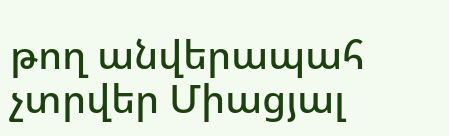թող անվերապահ չտրվեր Միացյալ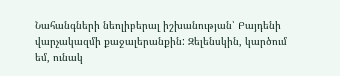Նահանգների նեոլիբերալ իշխանության՝ Բայդենի վարչակազմի քաջալերանքին: Զելենսկին, կարծում եմ, ունակ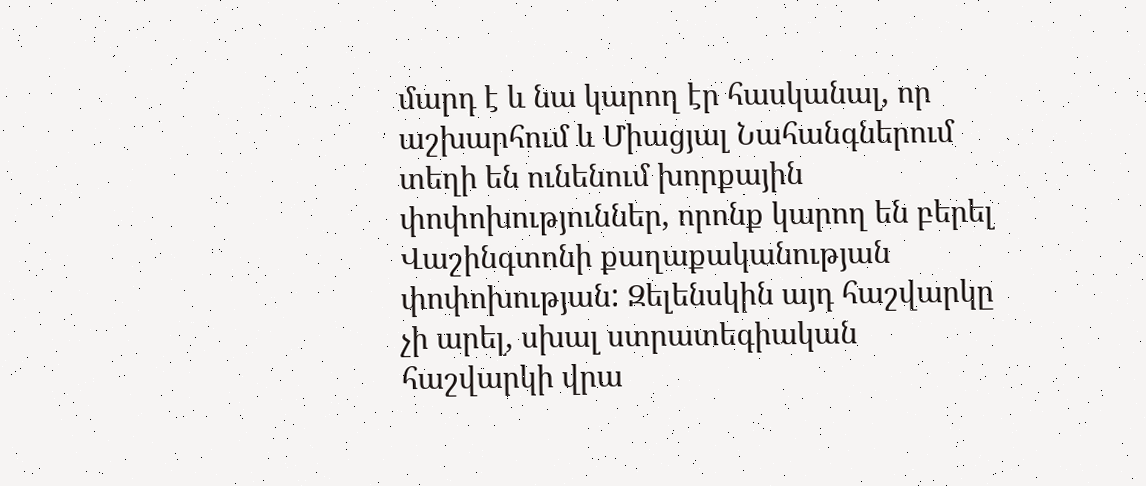մարդ է և նա կարող էր հասկանալ, որ աշխարհում և Միացյալ Նահանգներում տեղի են ունենում խորքային փոփոխություններ, որոնք կարող են բերել Վաշինգտոնի քաղաքականության փոփոխության: Զելենսկին այդ հաշվարկը չի արել, սխալ ստրատեգիական հաշվարկի վրա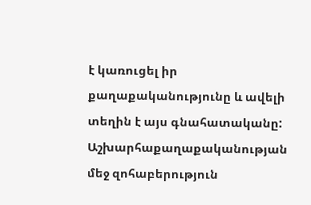է կառուցել իր քաղաքականությունը և ավելի տեղին է այս գնահատականը: Աշխարհաքաղաքականության մեջ զոհաբերություն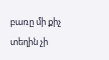բառը մի քիչ տեղին չի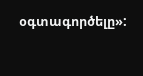օգտագործելը»: